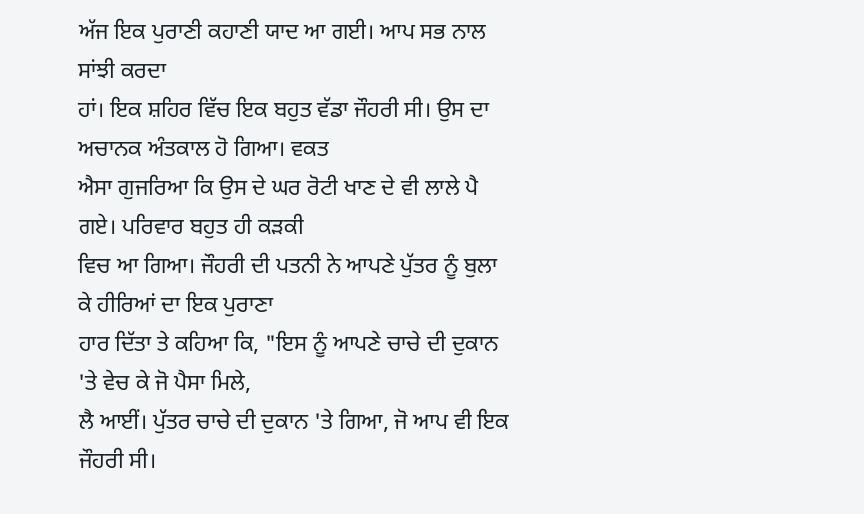ਅੱਜ ਇਕ ਪੁਰਾਣੀ ਕਹਾਣੀ ਯਾਦ ਆ ਗਈ। ਆਪ ਸਭ ਨਾਲ ਸਾਂਝੀ ਕਰਦਾ
ਹਾਂ। ਇਕ ਸ਼ਹਿਰ ਵਿੱਚ ਇਕ ਬਹੁਤ ਵੱਡਾ ਜੌਹਰੀ ਸੀ। ਉਸ ਦਾ ਅਚਾਨਕ ਅੰਤਕਾਲ ਹੋ ਗਿਆ। ਵਕਤ
ਐਸਾ ਗੁਜਰਿਆ ਕਿ ਉਸ ਦੇ ਘਰ ਰੋਟੀ ਖਾਣ ਦੇ ਵੀ ਲਾਲੇ ਪੈ ਗਏ। ਪਰਿਵਾਰ ਬਹੁਤ ਹੀ ਕੜਕੀ
ਵਿਚ ਆ ਗਿਆ। ਜੌਹਰੀ ਦੀ ਪਤਨੀ ਨੇ ਆਪਣੇ ਪੁੱਤਰ ਨੂੰ ਬੁਲਾ ਕੇ ਹੀਰਿਆਂ ਦਾ ਇਕ ਪੁਰਾਣਾ
ਹਾਰ ਦਿੱਤਾ ਤੇ ਕਹਿਆ ਕਿ, "ਇਸ ਨੂੰ ਆਪਣੇ ਚਾਚੇ ਦੀ ਦੁਕਾਨ 'ਤੇ ਵੇਚ ਕੇ ਜੋ ਪੈਸਾ ਮਿਲੇ,
ਲੈ ਆਈਂ। ਪੁੱਤਰ ਚਾਚੇ ਦੀ ਦੁਕਾਨ 'ਤੇ ਗਿਆ, ਜੋ ਆਪ ਵੀ ਇਕ ਜੌਹਰੀ ਸੀ।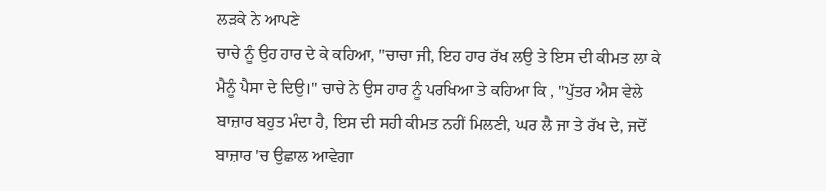ਲੜਕੇ ਨੇ ਆਪਣੇ
ਚਾਚੇ ਨੂੰ ਉਹ ਹਾਰ ਦੇ ਕੇ ਕਹਿਆ, "ਚਾਚਾ ਜੀ, ਇਹ ਹਾਰ ਰੱਖ ਲਉ ਤੇ ਇਸ ਦੀ ਕੀਮਤ ਲਾ ਕੇ
ਮੈਨੂੰ ਪੈਸਾ ਦੇ ਦਿਉ।" ਚਾਚੇ ਨੇ ਉਸ ਹਾਰ ਨੂੰ ਪਰਖਿਆ ਤੇ ਕਹਿਆ ਕਿ , "ਪੁੱਤਰ ਐਸ ਵੇਲੇ
ਬਾਜ਼ਾਰ ਬਹੁਤ ਮੰਦਾ ਹੈ, ਇਸ ਦੀ ਸਹੀ ਕੀਮਤ ਨਹੀਂ ਮਿਲਣੀ, ਘਰ ਲੈ ਜਾ ਤੇ ਰੱਖ ਦੇ, ਜਦੋਂ
ਬਾਜ਼ਾਰ 'ਚ ਉਛਾਲ ਆਵੇਗਾ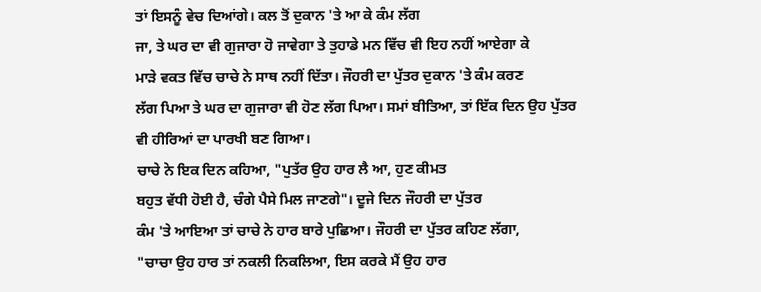ਤਾਂ ਇਸਨੂੰ ਵੇਚ ਦਿਆਂਗੇ। ਕਲ ਤੋਂ ਦੁਕਾਨ 'ਤੇ ਆ ਕੇ ਕੰਮ ਲੱਗ
ਜਾ, ਤੇ ਘਰ ਦਾ ਵੀ ਗੁਜਾਰਾ ਹੋ ਜਾਵੇਗਾ ਤੇ ਤੁਹਾਡੇ ਮਨ ਵਿੱਚ ਵੀ ਇਹ ਨਹੀਂ ਆਏਗਾ ਕੇ
ਮਾੜੇ ਵਕਤ ਵਿੱਚ ਚਾਚੇ ਨੇ ਸਾਥ ਨਹੀਂ ਦਿੱਤਾ। ਜੌਹਰੀ ਦਾ ਪੁੱਤਰ ਦੁਕਾਨ 'ਤੇ ਕੰਮ ਕਰਣ
ਲੱਗ ਪਿਆ ਤੇ ਘਰ ਦਾ ਗੁਜਾਰਾ ਵੀ ਹੋਣ ਲੱਗ ਪਿਆ। ਸਮਾਂ ਬੀਤਿਆ, ਤਾਂ ਇੱਕ ਦਿਨ ਉਹ ਪੁੱਤਰ
ਵੀ ਹੀਰਿਆਂ ਦਾ ਪਾਰਖੀ ਬਣ ਗਿਆ।
ਚਾਚੇ ਨੇ ਇਕ ਦਿਨ ਕਹਿਆ, "ਪੁਤੱਰ ਉਹ ਹਾਰ ਲੈ ਆ, ਹੁਣ ਕੀਮਤ
ਬਹੁਤ ਵੱਧੀ ਹੋਈ ਹੈ, ਚੰਗੇ ਪੈਸੇ ਮਿਲ ਜਾਣਗੇ"। ਦੂਜੇ ਦਿਨ ਜੌਹਰੀ ਦਾ ਪੁੱਤਰ
ਕੰਮ 'ਤੇ ਆਇਆ ਤਾਂ ਚਾਚੇ ਨੇ ਹਾਰ ਬਾਰੇ ਪੁਛਿਆ। ਜੌਹਰੀ ਦਾ ਪੁੱਤਰ ਕਹਿਣ ਲੱਗਾ,
"ਚਾਚਾ ਉਹ ਹਾਰ ਤਾਂ ਨਕਲੀ ਨਿਕਲਿਆ, ਇਸ ਕਰਕੇ ਮੈਂ ਉਹ ਹਾਰ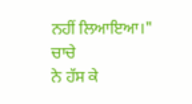ਨਹੀਂ ਲਿਆਇਆ।"
ਚਾਚੇ
ਨੇ ਹੱਸ ਕੇ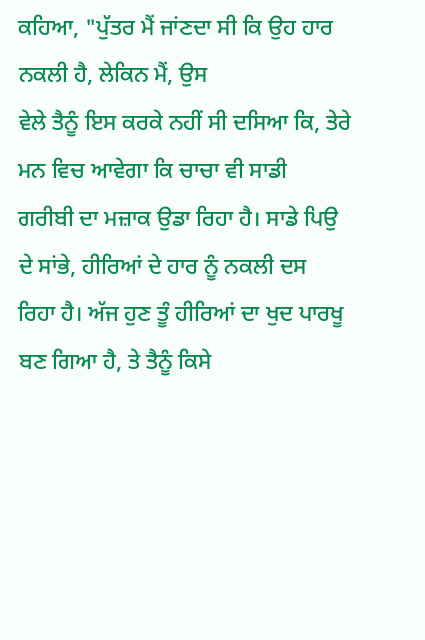ਕਹਿਆ, "ਪੁੱਤਰ ਮੈਂ ਜਾਂਣਦਾ ਸੀ ਕਿ ਉਹ ਹਾਰ ਨਕਲੀ ਹੈ, ਲੇਕਿਨ ਮੈਂ, ਉਸ
ਵੇਲੇ ਤੈਨੂੰ ਇਸ ਕਰਕੇ ਨਹੀਂ ਸੀ ਦਸਿਆ ਕਿ, ਤੇਰੇ ਮਨ ਵਿਚ ਆਵੇਗਾ ਕਿ ਚਾਚਾ ਵੀ ਸਾਡੀ
ਗਰੀਬੀ ਦਾ ਮਜ਼ਾਕ ਉਡਾ ਰਿਹਾ ਹੈ। ਸਾਡੇ ਪਿਉ ਦੇ ਸਾਂਭੇ, ਹੀਰਿਆਂ ਦੇ ਹਾਰ ਨੂੰ ਨਕਲੀ ਦਸ
ਰਿਹਾ ਹੈ। ਅੱਜ ਹੁਣ ਤੂੰ ਹੀਰਿਆਂ ਦਾ ਖੁਦ ਪਾਰਖੂ ਬਣ ਗਿਆ ਹੈ, ਤੇ ਤੈਨੂੰ ਕਿਸੇ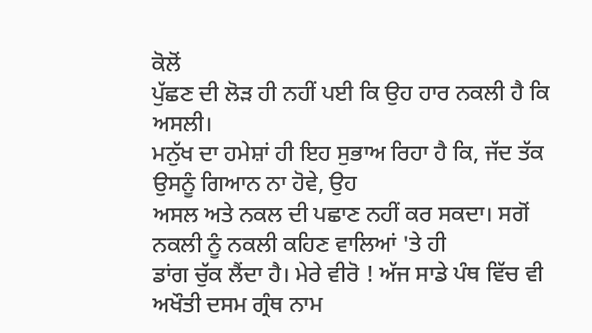ਕੋਲੋਂ
ਪੁੱਛਣ ਦੀ ਲੋੜ ਹੀ ਨਹੀਂ ਪਈ ਕਿ ਉਹ ਹਾਰ ਨਕਲੀ ਹੈ ਕਿ ਅਸਲੀ।
ਮਨੁੱਖ ਦਾ ਹਮੇਸ਼ਾਂ ਹੀ ਇਹ ਸੁਭਾਅ ਰਿਹਾ ਹੈ ਕਿ, ਜੱਦ ਤੱਕ ਉਸਨੂੰ ਗਿਆਨ ਨਾ ਹੋਵੇ, ਉਹ
ਅਸਲ ਅਤੇ ਨਕਲ ਦੀ ਪਛਾਣ ਨਹੀਂ ਕਰ ਸਕਦਾ। ਸਗੋਂ ਨਕਲੀ ਨੂੰ ਨਕਲੀ ਕਹਿਣ ਵਾਲਿਆਂ 'ਤੇ ਹੀ
ਡਾਂਗ ਚੁੱਕ ਲੈਂਦਾ ਹੈ। ਮੇਰੇ ਵੀਰੋ ! ਅੱਜ ਸਾਡੇ ਪੰਥ ਵਿੱਚ ਵੀ ਅਖੌਤੀ ਦਸਮ ਗ੍ਰੰਥ ਨਾਮ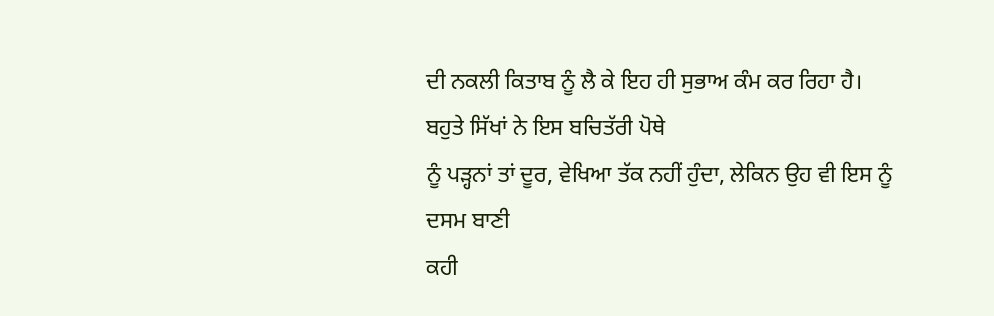ਦੀ ਨਕਲੀ ਕਿਤਾਬ ਨੂੰ ਲੈ ਕੇ ਇਹ ਹੀ ਸੁਭਾਅ ਕੰਮ ਕਰ ਰਿਹਾ ਹੈ।
ਬਹੁਤੇ ਸਿੱਖਾਂ ਨੇ ਇਸ ਬਚਿਤੱਰੀ ਪੋਥੇ
ਨੂੰ ਪੜ੍ਹਨਾਂ ਤਾਂ ਦੂਰ, ਵੇਖਿਆ ਤੱਕ ਨਹੀਂ ਹੁੰਦਾ, ਲੇਕਿਨ ਉਹ ਵੀ ਇਸ ਨੂੰ ਦਸਮ ਬਾਣੀ
ਕਹੀ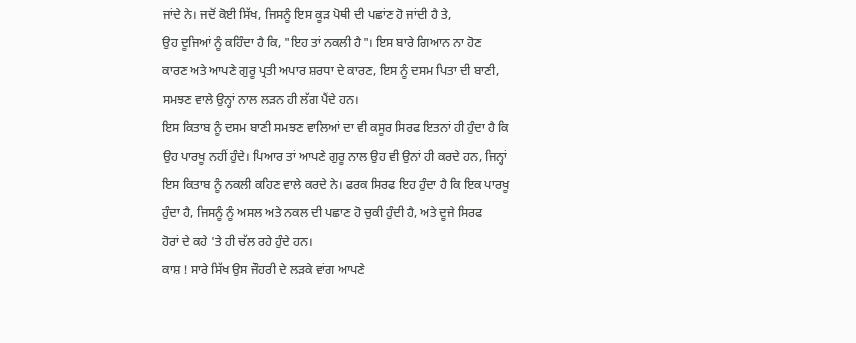ਜਾਂਦੇ ਨੇ। ਜਦੋਂ ਕੋਈ ਸਿੱਖ, ਜਿਸਨੂੰ ਇਸ ਕੂੜ ਪੋਥੀ ਦੀ ਪਛਾਂਣ ਹੋ ਜਾਂਦੀ ਹੈ ਤੇ,
ਉਹ ਦੂਜਿਆਂ ਨੂੰ ਕਹਿੰਦਾ ਹੈ ਕਿ, "ਇਹ ਤਾਂ ਨਕਲੀ ਹੈ"। ਇਸ ਬਾਰੇ ਗਿਆਨ ਨਾ ਹੋਣ
ਕਾਰਣ ਅਤੇ ਆਪਣੇ ਗੁਰੂ ਪ੍ਰਤੀ ਅਪਾਰ ਸ਼ਰਧਾ ਦੇ ਕਾਰਣ, ਇਸ ਨੂੰ ਦਸਮ ਪਿਤਾ ਦੀ ਬਾਣੀ,
ਸਮਝਣ ਵਾਲੇ ਉਨ੍ਹਾਂ ਨਾਲ ਲੜਨ ਹੀ ਲੱਗ ਪੈਂਦੇ ਹਨ।
ਇਸ ਕਿਤਾਬ ਨੂੰ ਦਸਮ ਬਾਣੀ ਸਮਝਣ ਵਾਲਿਆਂ ਦਾ ਵੀ ਕਸੂਰ ਸਿਰਫ ਇਤਨਾਂ ਹੀ ਹੁੰਦਾ ਹੈ ਕਿ
ਉਹ ਪਾਰਖੂ ਨਹੀਂ ਹੁੰਦੇ। ਪਿਆਰ ਤਾਂ ਆਪਣੇ ਗੁਰੂ ਨਾਲ ਉਹ ਵੀ ਉਨਾਂ ਹੀ ਕਰਦੇ ਹਨ, ਜਿਨ੍ਹਾਂ
ਇਸ ਕਿਤਾਬ ਨੂੰ ਨਕਲੀ ਕਹਿਣ ਵਾਲੇ ਕਰਦੇ ਨੇ। ਫਰਕ ਸਿਰਫ ਇਹ ਹੁੰਦਾ ਹੈ ਕਿ ਇਕ ਪਾਰਖੂ
ਹੁੰਦਾ ਹੈ, ਜਿਸਨੂੰ ਨੂੰ ਅਸਲ ਅਤੇ ਨਕਲ ਦੀ ਪਛਾਣ ਹੋ ਚੁਕੀ ਹੁੰਦੀ ਹੈ, ਅਤੇ ਦੂਜੇ ਸਿਰਫ
ਹੋਰਾਂ ਦੇ ਕਹੇ 'ਤੇ ਹੀ ਚੱਲ ਰਹੇ ਹੁੰਦੇ ਹਨ।
ਕਾਸ਼ ! ਸਾਰੇ ਸਿੱਖ ਉਸ ਜੌਹਰੀ ਦੇ ਲੜਕੇ ਵਾਂਗ ਆਪਣੇ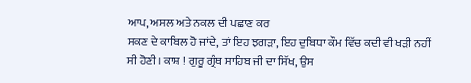ਆਪ, ਅਸਲ ਅਤੇ ਨਕਲ ਦੀ ਪਛਾਣ ਕਰ
ਸਕਣ ਦੇ ਕਾਬਿਲ ਹੋ ਜਾਂਦੇ, ਤਾਂ ਇਹ ਝਗੜਾ, ਇਹ ਦੁਬਿਧਾ ਕੌਮ ਵਿੱਚ ਕਦੀ ਵੀ ਖੜੀ ਨਹੀਂ
ਸੀ ਹੋਣੀ। ਕਾਸ਼ ! ਗੁਰੂ ਗ੍ਰੰਥ ਸਾਹਿਬ ਜੀ ਦਾ ਸਿੱਖ, ਉਸ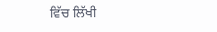ਵਿੱਚ ਲਿੱਖੀ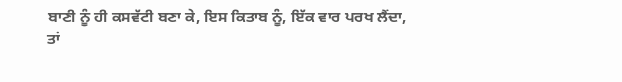ਬਾਣੀ ਨੂੰ ਹੀ ਕਸਵੱਟੀ ਬਣਾ ਕੇ, ਇਸ ਕਿਤਾਬ ਨੂੰ, ਇੱਕ ਵਾਰ ਪਰਖ ਲੈਂਦਾ,
ਤਾਂ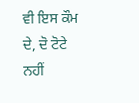ਵੀ ਇਸ ਕੌਮ ਦੇ, ਦੋ ਟੋਟੇ ਨਹੀਂ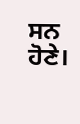ਸਨ ਹੋਣੇ।